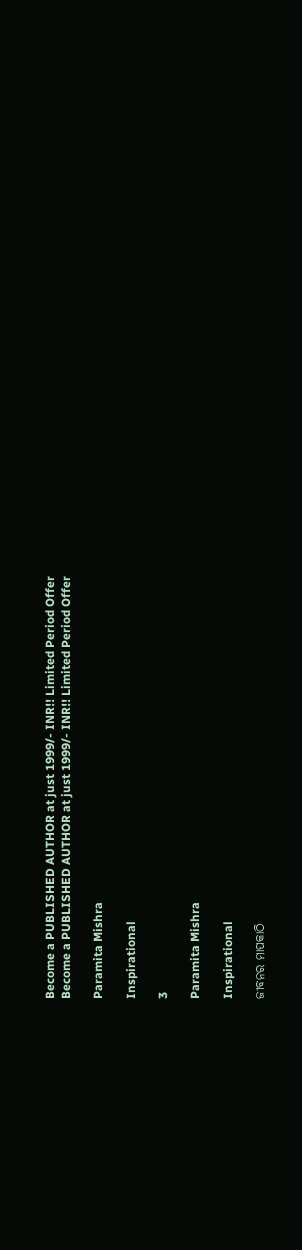Become a PUBLISHED AUTHOR at just 1999/- INR!! Limited Period Offer
Become a PUBLISHED AUTHOR at just 1999/- INR!! Limited Period Offer

Paramita Mishra

Inspirational

3

Paramita Mishra

Inspirational

ଜୀବନର ମାପକାଠି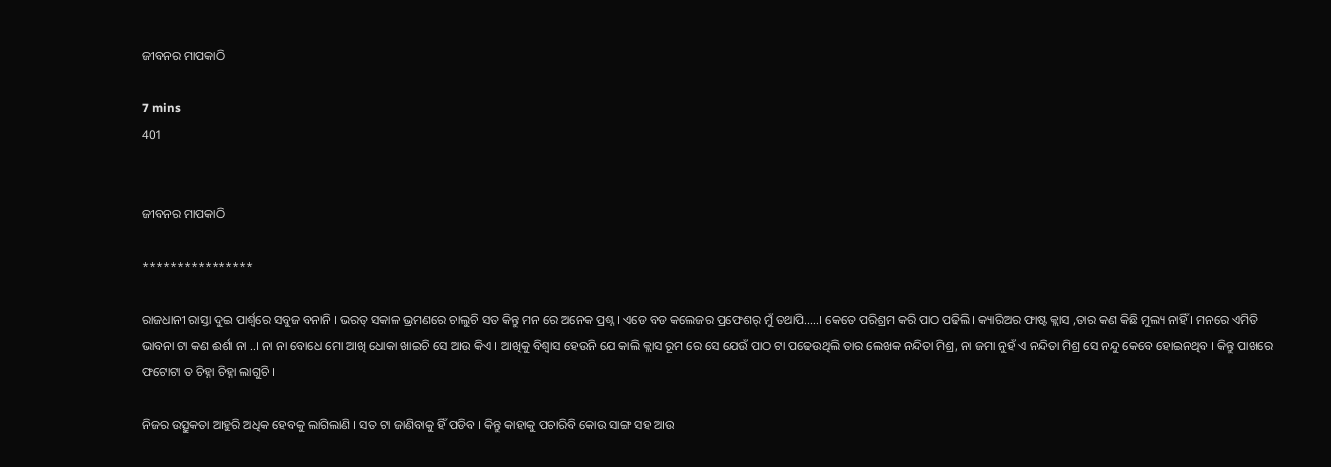ଜୀବନର ମାପକାଠି

7 mins
401


ଜୀବନର ମାପକାଠି

****************

ରାଜଧାନୀ ରାସ୍ତା ଦୁଇ ପାର୍ଶ୍ୱରେ ସବୁଜ ବନାନି । ଭରତ୍ ସକାଳ ଭ୍ରମଣରେ ଚାଲୁଚି ସତ କିନ୍ତୁ ମନ ରେ ଅନେକ ପ୍ରଶ୍ନ । ଏଡେ ବଡ କଲେଜର ପ୍ରଫେଶର୍ ମୁଁ ତଥାପି…..। କେତେ ପରିଶ୍ରମ କରି ପାଠ ପଢିଲି। କ୍ୟାରିଅର ଫାଷ୍ଟ କ୍ଲାସ ,ତାର କଣ କିଛି ମୁଲ୍ୟ ନାହିଁ । ମନରେ ଏମିତି ଭାବନା ଟା କଣ ଈର୍ଶା ନା ..। ନା ନା ବୋଧେ ମୋ ଆଖି ଧୋକା ଖାଇଚି ସେ ଆଉ କିଏ । ଆଖିକୁ ବିଶ୍ୱାସ ହେଉନି ଯେ କାଲି କ୍ଲାସ ରୂମ ରେ ସେ ଯେଉଁ ପାଠ ଟା ପଢେଉଥିଲି ତାର ଲେଖକ ନନ୍ଦିତା ମିଶ୍ର, ନା ଜମା ନୁହଁ ଏ ନନ୍ଦିତା ମିଶ୍ର ସେ ନନ୍ଦୁ କେବେ ହୋଇନଥିବ । କିନ୍ତୁ ପାଖରେ ଫଟୋଟା ତ ଚିହ୍ନା ଚିହ୍ନା ଲାଗୁଚି ।

ନିଜର ଉତ୍ସୁକତା ଆହୁରି ଅଧିକ ହେବକୁ ଲାଗିଲାଣି । ସତ ଟା ଜାଣିବାକୁ ହିଁ ପଡିବ । କିନ୍ତୁ କାହାକୁ ପଚାରିବି କୋଉ ସାଙ୍ଗ ସହ ଆଉ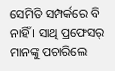ସେମିତି ସମ୍ପର୍କରେ ବି ନାହିଁ । ସାଥି ପ୍ରଫେସର୍‍ ମାନଙ୍କୁ ପଚାରିଲେ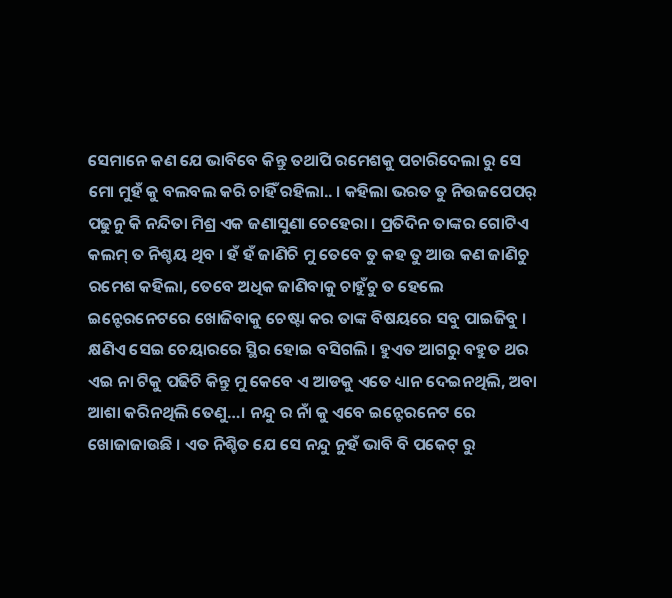ସେମାନେ କଣ ଯେ ଭାବିବେ କିନ୍ତୁ ତଥାପି ରମେଶକୁ ପଚାରିଦେଲା ରୁ ସେ ମୋ ମୁହଁ କୁ ବଲବଲ କରି ଚାହିଁ ରହିଲା.. । କହିଲା ଭରତ ତୁ ନିଉଜପେପର୍‍ ପଢୁନୁ କି ନନ୍ଦିତା ମିଶ୍ର ଏକ ଜଣାସୁଣା ଚେହେରା । ପ୍ରତିଦିନ ତାଙ୍କର ଗୋଟିଏ କଲମ୍‍ ତ ନିଶ୍ଚୟ ଥିବ । ହଁ ହଁ ଜାଣିଚି ମୁ ତେବେ ତୁ କହ ତୁ ଆଉ କଣ ଜାଣିଚୁ ରମେଶ କହିଲା, ତେବେ ଅଧିକ ଜାଣିବାକୁ ଚାହୁଁଚୁ ତ ହେଲେ ଇନ୍ଟେରନେଟରେ ଖୋଜିବାକୁ ଚେଷ୍ଟା କର ତାଙ୍କ ବିଷୟରେ ସବୁ ପାଇଜିବୁ । କ୍ଷଣିଏ ସେଇ ଚେୟାରରେ ସ୍ଥିର ହୋଇ ବସିଗଲି । ହୁଏତ ଆଗରୁ ବହୁତ ଥର ଏଇ ନା ଟିକୁ ପଢିଚି କିନ୍ତୁ ମୁ କେବେ ଏ ଆଡକୁ ଏତେ ଧ୍ୟାନ ଦେଇନଥିଲି, ଅବା ଆଶା କରିନଥିଲି ତେଣୁ…। ନନ୍ଦୁ ର ନାଁ କୁ ଏବେ ଇନ୍ଟେରନେଟ ରେ ଖୋଜାଜାଉଛି । ଏତ ନିଶ୍ଚିତ ଯେ ସେ ନନ୍ଦୁ ନୁହଁ ଭାବି ବି ପକେଟ୍‍ ରୁ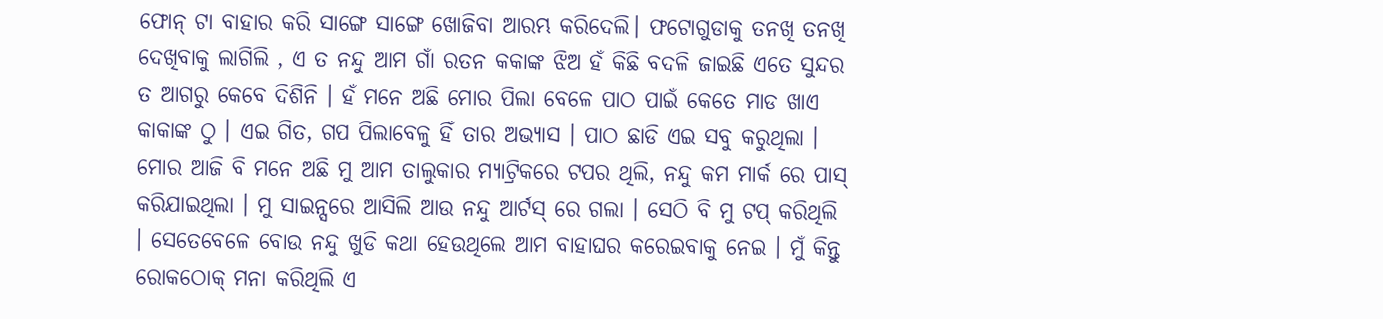ଫୋନ୍‍ ଟା ବାହାର କରି ସାଙ୍ଗେ ସାଙ୍ଗେ ଖୋଜିବା ଆରମ୍ଭ କରିଦେଲି। ଫଟୋଗୁଡାକୁ ତନଖି ତନଖି ଦେଖିବାକୁ ଲାଗିଲି , ଏ ତ ନନ୍ଦୁ ଆମ ଗାଁ ରତନ କକାଙ୍କ ଝିଅ ହଁ କିଛି ବଦଳି ଜାଇଛି ଏତେ ସୁନ୍ଦର ତ ଆଗରୁ କେବେ ଦିଶିନି । ହଁ ମନେ ଅଛି ମୋର ପିଲା ବେଳେ ପାଠ ପାଇଁ କେତେ ମାଡ ଖାଏ କାକାଙ୍କ ଠୁ । ଏଇ ଗିତ, ଗପ ପିଲାବେଳୁ ହିଁ ତାର ଅଭ୍ୟାସ । ପାଠ ଛାଡି ଏଇ ସବୁ କରୁଥିଲା । ମୋର ଆଜି ବି ମନେ ଅଛି ମୁ ଆମ ତାଲୁକାର ମ୍ୟାଟ୍ରିକରେ ଟପର ଥିଲି, ନନ୍ଦୁ କମ ମାର୍କ ରେ ପାସ୍ କରିଯାଇଥିଲା । ମୁ ସାଇନ୍ସରେ ଆସିଲି ଆଉ ନନ୍ଦୁ ଆର୍ଟସ୍‍ ରେ ଗଲା । ସେଠି ବି ମୁ ଟପ୍‍ କରିଥିଲି । ସେତେବେଳେ ବୋଉ ନନ୍ଦୁ ଖୁଡି କଥା ହେଉଥିଲେ ଆମ ବାହାଘର କରେଇବାକୁ ନେଇ । ମୁଁ କିନ୍ତୁ ରୋକଠୋକ୍‍ ମନା କରିଥିଲି ଏ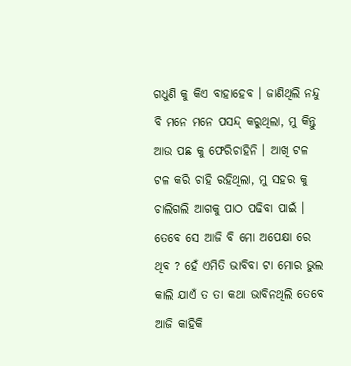ଗଧୁଣି କୁ କିଏ ବାହାହେବ । ଜାଣିଥିଲି ନନ୍ଦୁ ବି ମନେ ମନେ ପସନ୍ଦ୍ କରୁଥିଲା, ମୁ କିନ୍ତୁ ଆଉ ପଛ କୁ ଫେରିଚାହିନି । ଆଖି ଟଳ ଟଳ କରି ଚାହି ରହିଥିଲା, ମୁ ସହର କୁ ଚାଲିଗଲି ଆଗକୁ ପାଠ ପଢିବା ପାଇଁ । ତେବେ ସେ ଆଜି ବି ମୋ ଅପେକ୍ଷା ରେ ଥିବ ? ହେଁ ଏମିତି ଭାବିବା ଟା ମୋର ଭୁଲ କାଲି ଯାଏଁ ତ ତା କଥା ଭାବିନଥିଲି ତେବେ ଆଜି କାହିକି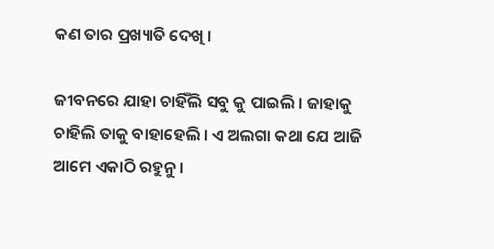କଣ ତାର ପ୍ରଖ୍ୟାତି ଦେଖି ।

ଜୀବନରେ ଯାହା ଚାହିଁଲି ସବୁ କୁ ପାଇଲି । ଜାହାକୁ ଚାହିଲି ତାକୁ ବାହାହେଲି । ଏ ଅଲଗା କଥା ଯେ ଆଜି ଆମେ ଏକାଠି ରହୁନୁ ।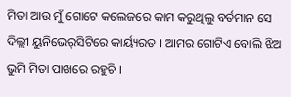ମିତା ଆଉ ମୁଁ ଗୋଟେ କଲେଜରେ କାମ କରୁଥିଲୁ ବର୍ତମାନ ସେ ଦିଲ୍ଲୀ ୟୁନିଭେର୍‍ସିଟିରେ କାର୍ୟ୍ୟରତ । ଆମର ଗୋଟିଏ ବୋଲି ଝିଅ ଭୁମି ମିତା ପାଖରେ ରହୁଚି ।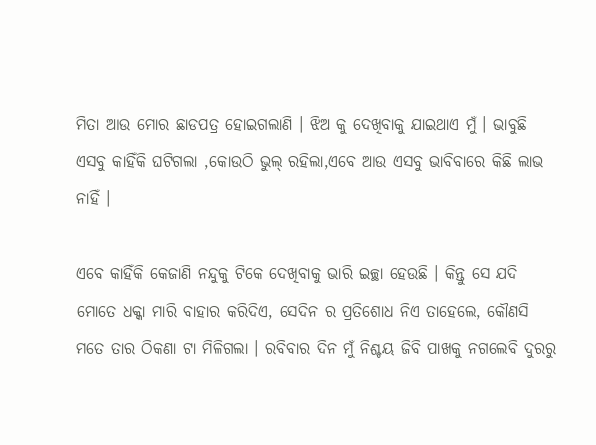ମିତା ଆଉ ମୋର ଛାଡପତ୍ର ହୋଇଗଲାଣି । ଝିଅ କୁ ଦେଖିବାକୁ ଯାଇଥାଏ ମୁଁ । ଭାବୁଛି ଏସବୁ କାହିଁକି ଘଟିଗଲା ,କୋଉଠି ଭୁଲ୍‍ ରହିଲା,ଏବେ ଆଉ ଏସବୁ ଭାବିବାରେ କିଛି ଲାଭ ନାହିଁ ।

ଏବେ କାହିଁକି କେଜାଣି ନନ୍ଦୁକୁ ଟିକେ ଦେଖିବାକୁ ଭାରି ଇଚ୍ଛା ହେଉଛି । କିନ୍ତୁ ସେ ଯଦି ମୋତେ ଧକ୍କା ମାରି ବାହାର କରିଦିଏ, ସେଦିନ ର ପ୍ରତିଶୋଧ ନିଏ ତାହେଲେ, କୌଣସି ମତେ ତାର ଠିକଣା ଟା ମିଳିଗଲା । ରବିବାର ଦିନ ମୁଁ ନିଶ୍ଚୟ ଜିବି ପାଖକୁ ନଗଲେବି ଦୁରରୁ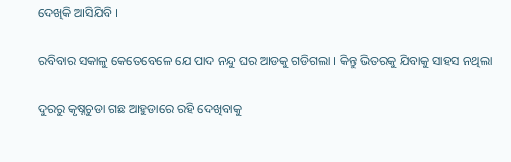ଦେଖିକି ଆସିଯିବି ।

ରବିବାର ସକାଳୁ କେତେବେଳେ ଯେ ପାଦ ନନ୍ଦୁ ଘର ଆଡକୁ ଗଡିଗଲା । କିନ୍ତୁ ଭିତରକୁ ଯିବାକୁ ସାହସ ନଥିଲା

ଦୁରରୁ କୃଷ୍ନଚୁଡା ଗଛ ଆହୁଡାରେ ରହି ଦେଖିବାକୁ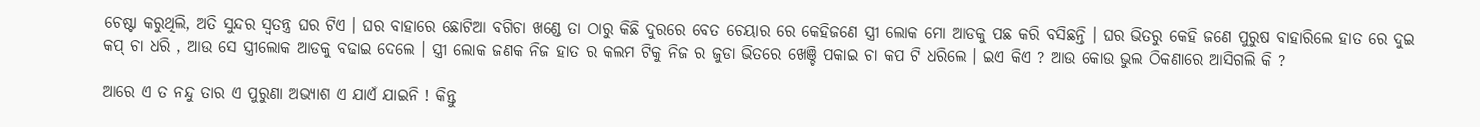ଚେଷ୍ଟା କରୁଥିଲି, ଅତି ସୁନ୍ଦର ସ୍ୱତନ୍ତ୍ର ଘର ଟିଏ । ଘର ବାହାରେ ଛୋଟିଆ ବଗିଚା ଖଣ୍ଡେ ତା ଠାରୁ କିଛି ଦୁରରେ ବେତ ଚେୟାର ରେ କେହିଜଣେ ସ୍ତ୍ରୀ ଲୋକ ମୋ ଆଡକୁ ପଛ କରି ବସିଛନ୍ତି । ଘର ଭିତରୁ କେହି ଜଣେ ପୁରୁଷ ବାହାରିଲେ ହାତ ରେ ଦୁଇ କପ୍‍ ଚା ଧରି , ଆଉ ସେ ସ୍ତ୍ରୀଲୋକ ଆଡକୁ ବଢାଇ ଦେଲେ । ସ୍ତ୍ରୀ ଲୋକ ଜଣକ ନିଜ ହାତ ର କଲମ ଟିକୁ ନିଜ ର ଜୁଡା ଭିତରେ ଖେଞ୍ଚି ପକାଇ ଚା କପ ଟି ଧରିଲେ । ଇଏ କିଏ ? ଆଉ କୋଉ ଭୁଲ ଠିକଣାରେ ଆସିଗଲି କି ?

ଆରେ ଏ ତ ନନ୍ଦୁ ତାର ଏ ପୁରୁଣା ଅଭ୍ୟାଶ ଏ ଯାଏଁ ଯାଇନି ! କିନ୍ତୁ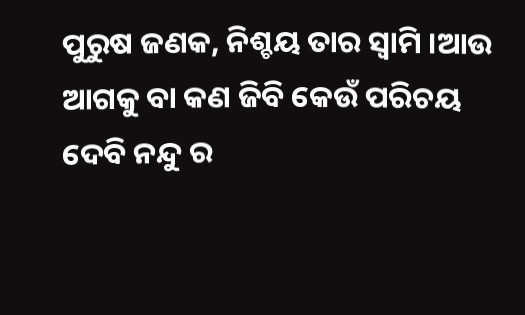ପୁରୁଷ ଜଣକ, ନିଶ୍ଚୟ ତାର ସ୍ୱାମି ।ଆଉ ଆଗକୁ ବା କଣ ଜିବି କେଉଁ ପରିଚୟ ଦେବି ନନ୍ଦୁ ର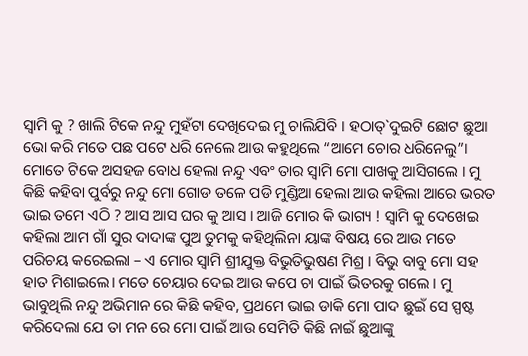ସ୍ୱାମି କୁ ? ଖାଲି ଟିକେ ନନ୍ଦୁ ମୁହଁଟା ଦେଖିଦେଇ ମୁ ଚାଲିଯିବି । ହଠାତ୍`ଦୁଇଟି ଛୋଟ ଛୁଆ ଭୋ କରି ମତେ ପଛ ପଟେ ଧରି ନେଲେ ଆଉ କହୁଥିଲେ “ଆମେ ଚୋର ଧରିନେଲୁ”। ମୋତେ ଟିକେ ଅସହଜ ବୋଧ ହେଲା ନନ୍ଦୁ ଏବଂ ତାର ସ୍ୱାମି ମୋ ପାଖକୁ ଆସିଗଲେ । ମୁ କିଛି କହିବା ପୁର୍ବରୁ ନନ୍ଦୁ ମୋ ଗୋଡ ତଳେ ପଡି ମୁଣ୍ଡିଆ ହେଲା ଆଉ କହିଲା ଆରେ ଭରତ ଭାଇ ତମେ ଏଠି ? ଆସ ଆସ ଘର କୁ ଆସ । ଆଜି ମୋର କି ଭାଗ୍ୟ ! ସ୍ୱାମି କୁ ଦେଖେଇ କହିଲା ଆମ ଗାଁ ସୁର ଦାଦାଙ୍କ ପୁଅ ତୁମକୁ କହିଥିଲିନା ୟାଙ୍କ ବିଷୟ ରେ ଆଉ ମତେ ପରିଚୟ କରେଇଲା – ଏ ମୋର ସ୍ୱାମି ଶ୍ରୀଯୁକ୍ତ ବିଭୁତିଭୁଷଣ ମିଶ୍ର । ବିଭୁ ବାବୁ ମୋ ସହ ହାତ ମିଶାଇଲେ। ମତେ ଚେୟାର ଦେଇ ଆଉ କପେ ଚା ପାଇଁ ଭିତରକୁ ଗଲେ । ମୁ ଭାବୁଥିଲି ନନ୍ଦୁ ଅଭିମାନ ରେ କିଛି କହିବ, ପ୍ରଥମେ ଭାଇ ଡାକି ମୋ ପାଦ ଛୁଇଁ ସେ ସ୍ପଷ୍ଟ କରିଦେଲା ଯେ ତା ମନ ରେ ମୋ ପାଇଁ ଆଉ ସେମିତି କିଛି ନାଇଁ ଛୁଆଙ୍କୁ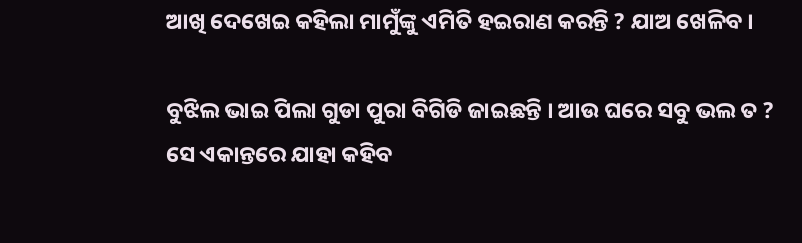ଆଖି ଦେଖେଇ କହିଲା ମାମୁଁଙ୍କୁ ଏମିତି ହଇରାଣ କରନ୍ତି ? ଯାଅ ଖେଳିବ ।

ବୁଝିଲ ଭାଇ ପିଲା ଗୁଡା ପୁରା ବିଗିଡି ଜାଇଛନ୍ତି । ଆଉ ଘରେ ସବୁ ଭଲ ତ ? ସେ ଏକାନ୍ତରେ ଯାହା କହିବ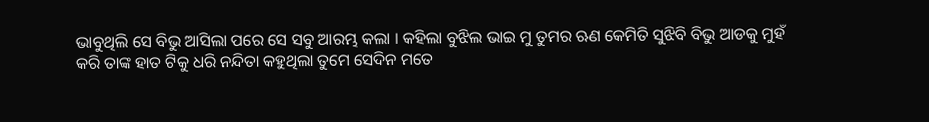ଭାବୁଥିଲି ସେ ବିଭୁ ଆସିଲା ପରେ ସେ ସବୁ ଆରମ୍ଭ କଲା । କହିଲା ବୁଝିଲ ଭାଇ ମୁ ତୁମର ଋଣ କେମିତି ସୁଝିବି ବିଭୁ ଆଡକୁ ମୁହଁ କରି ତାଙ୍କ ହାତ ଟିକୁ ଧରି ନନ୍ଦିତା କହୁଥିଲା ତୁମେ ସେଦିନ ମତେ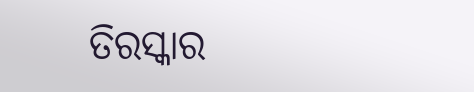ତିରସ୍କାର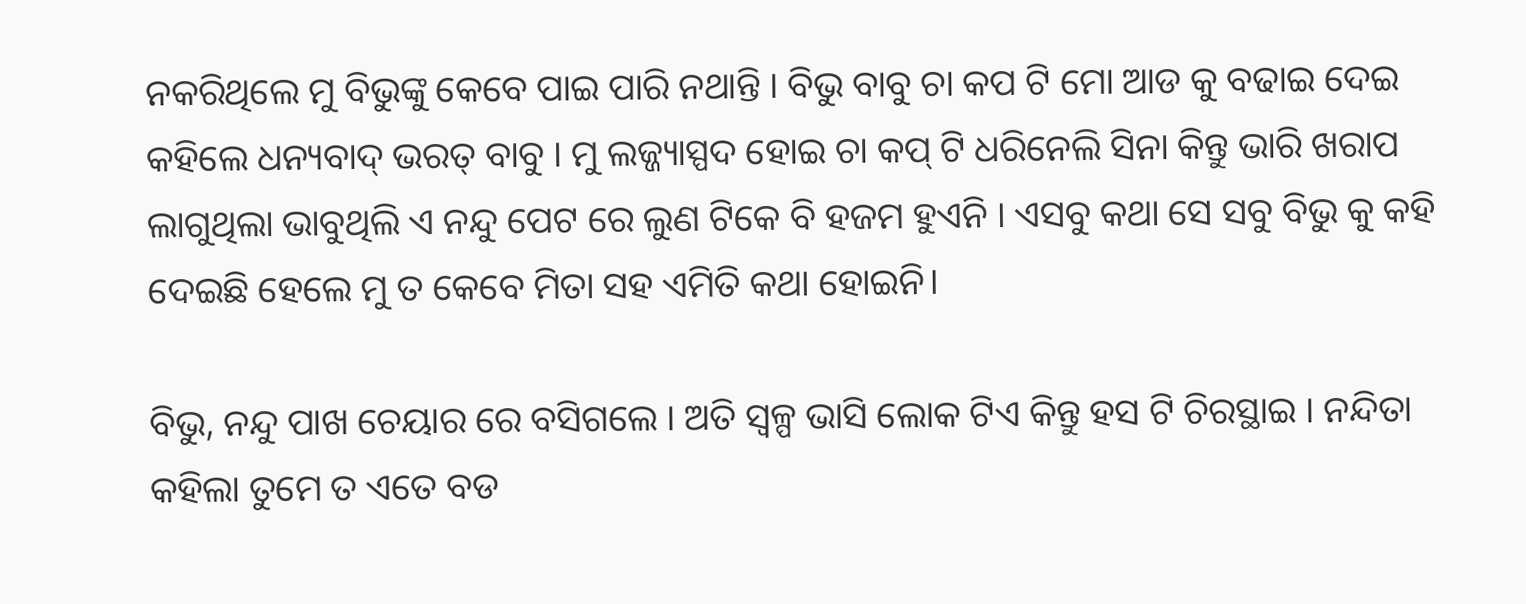ନକରିଥିଲେ ମୁ ବିଭୁଙ୍କୁ କେବେ ପାଇ ପାରି ନଥାନ୍ତି । ବିଭୁ ବାବୁ ଚା କପ ଟି ମୋ ଆଡ କୁ ବଢାଇ ଦେଇ କହିଲେ ଧନ୍ୟବାଦ୍‍ ଭରତ୍‍ ବାବୁ । ମୁ ଲଜ୍ଜ୍ୟାସ୍ପଦ ହୋଇ ଚା କପ୍‍ ଟି ଧରିନେଲି ସିନା କିନ୍ତୁ ଭାରି ଖରାପ ଲାଗୁଥିଲା ଭାବୁଥିଲି ଏ ନନ୍ଦୁ ପେଟ ରେ ଲୁଣ ଟିକେ ବି ହଜମ ହୁଏନି । ଏସବୁ କଥା ସେ ସବୁ ବିଭୁ କୁ କହି ଦେଇଛି ହେଲେ ମୁ ତ କେବେ ମିତା ସହ ଏମିତି କଥା ହୋଇନି।

ବିଭୁ, ନନ୍ଦୁ ପାଖ ଚେୟାର ରେ ବସିଗଲେ । ଅତି ସ୍ୱଳ୍ପ ଭାସି ଲୋକ ଟିଏ କିନ୍ତୁ ହସ ଟି ଚିରସ୍ଥାଇ । ନନ୍ଦିତା କହିଲା ତୁମେ ତ ଏତେ ବଡ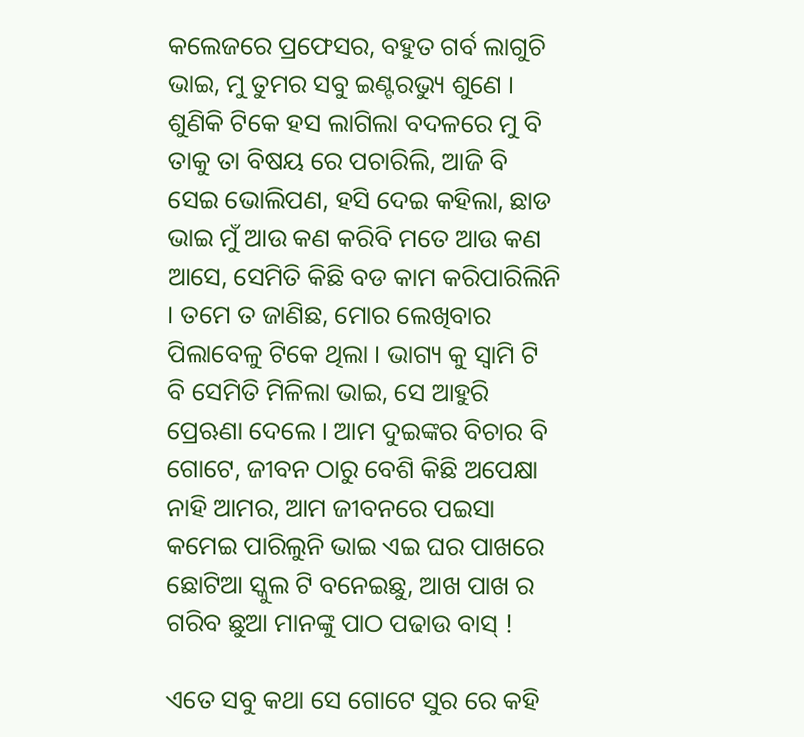କଲେଜରେ ପ୍ରଫେସର, ବହୁତ ଗର୍ବ ଲାଗୁଚି ଭାଇ, ମୁ ତୁମର ସବୁ ଇଣ୍ଟରଭ୍ୟୁ ଶୁଣେ । ଶୁଣିକି ଟିକେ ହସ ଲାଗିଲା ବଦଳରେ ମୁ ବି ତାକୁ ତା ବିଷୟ ରେ ପଚାରିଲି, ଆଜି ବି ସେଇ ଭୋଲିପଣ, ହସି ଦେଇ କହିଲା, ଛାଡ ଭାଇ ମୁଁ ଆଉ କଣ କରିବି ମତେ ଆଉ କଣ ଆସେ, ସେମିତି କିଛି ବଡ କାମ କରିପାରିଲିନି । ତମେ ତ ଜାଣିଛ, ମୋର ଲେଖିବାର ପିଲାବେଳୁ ଟିକେ ଥିଲା । ଭାଗ୍ୟ କୁ ସ୍ୱାମି ଟି ବି ସେମିତି ମିଳିଲା ଭାଇ, ସେ ଆହୁରି ପ୍ରେଋଣା ଦେଲେ । ଆମ ଦୁଇଙ୍କର ବିଚାର ବି ଗୋଟେ, ଜୀବନ ଠାରୁ ବେଶି କିଛି ଅପେକ୍ଷା ନାହି ଆମର, ଆମ ଜୀବନରେ ପଇସା କମେଇ ପାରିଲୁନି ଭାଇ ଏଇ ଘର ପାଖରେ ଛୋଟିଆ ସ୍କୁଲ ଟି ବନେଇଛୁ, ଆଖ ପାଖ ର ଗରିବ ଛୁଆ ମାନଙ୍କୁ ପାଠ ପଢାଉ ବାସ୍‍ !

ଏତେ ସବୁ କଥା ସେ ଗୋଟେ ସୁର ରେ କହି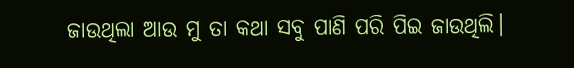ଜାଉଥିଲା ଆଉ ମୁ ତା କଥା ସବୁ ପାଣି ପରି ପିଇ ଜାଉଥିଲି।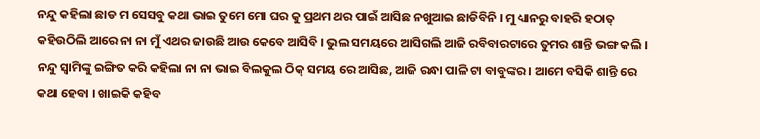ନନ୍ଦୁ କହିଲା ଛାଡ ମ ସେସବୁ କଥା ଭାଇ ତୁମେ ମୋ ଘର କୁ ପ୍ରଥମ ଥର ପାଇଁ ଆସିଛ ନଖୁଆଇ ଛାଡିବିନି । ମୁ ଧ୍ୟାନରୁ ବାହରି ହଠାତ୍‍ କହିଉଠିଲି ଆରେ ନା ନା ମୁଁ ଏଥର ଜାଉଛି ଆଉ କେବେ ଆସିବି । ଭୁଲ ସମୟରେ ଆସିଗଲି ଆଜି ରବିବାରଟାରେ ତୁମର ଶାନ୍ତି ଭଙ୍ଗ କଲି । ନନ୍ଦୁ ସ୍ୱାମିଙ୍କୁ ଇଙ୍ଗିତ କରି କହିଲା ନା ନା ଭାଇ ବିଲକୁଲ ଠିକ୍‍ ସମୟ ରେ ଆସିଛ, ଆଜି ରନ୍ଧା ପାଳି ଟା ବାବୁଙ୍କର । ଆମେ ବସିକି ଶାନ୍ତି ରେ କଥା ହେବା । ଖାଇକି କହିବ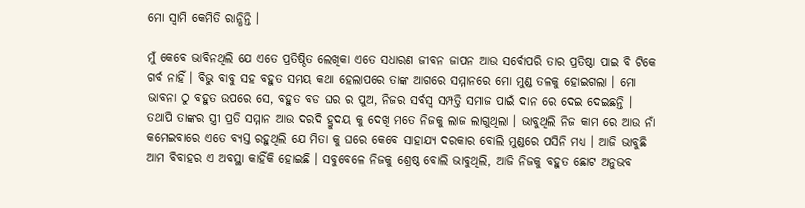ମୋ ସ୍ୱାମି କେମିତି ରାନ୍ଧିନ୍ତି ।

ମୁଁ କେବେ ଭାବିନଥିଲି ଯେ ଏତେ ପ୍ରତିଷ୍ଠିତ ଲେଖିକା ଏତେ ସଧାରଣ ଜୀବନ ଜାପନ ଆଉ ସର୍ବୋପରି ତାର ପ୍ରତିଷ୍ଠା ପାଇ ବି ଟିକେ ଗର୍ବ ନାହିଁ । ବିଭୁ ବାବୁ ସହ ବହୁତ ସମୟ କଥା ହେଲାପରେ ତାଙ୍କ ଆଗରେ ସମ୍ମାନରେ ମୋ ମୁଣ୍ଡ ତଳକୁ ହୋଇଗଲା । ମୋ ଭାବନା ଠୁ ବହୁତ ଉପରେ ସେ, ବହୁତ ବଡ ଘର ର ପୁଅ, ନିଜର ସର୍ବସ୍ୱ ସମ୍ପତ୍ତି ସମାଜ ପାଇଁ ଦାନ ରେ ଦେଇ ଦେଇଛନ୍ତି । ତଥାପି ତାଙ୍କର ସ୍ତ୍ରୀ ପ୍ରତି ସମ୍ମାନ ଆଉ ଦରଦି ହ୍ରୁଦୟ କୁ ଦେଖି ମତେ ନିଜକୁ ଲାଜ ଲାଗୁଥିଲା । ଭାବୁଥିଲି ନିଜ କାମ ରେ ଆଉ ନାଁ କମେଇବାରେ ଏତେ ବ୍ୟସ୍ତ ରହୁଥିଲି ଯେ ମିତା କୁ ଘରେ କେବେ ସାହାଯ୍ୟ ଦରକାର ବୋଲି ମୁଣ୍ଡରେ ପସିନି ମଧ୍ୟ । ଆଜି ଭାବୁଛି ଆମ ବିବାହର ଏ ଅବସ୍ଥା କାହିଁକି ହୋଇଛି । ସବୁବେଳେ ନିଜକୁ ଶ୍ରେଷ୍ଠ ବୋଲି ଭାବୁଥିଲି, ଆଜି ନିଜକୁ ବହୁତ ଛୋଟ ଅନୁଭବ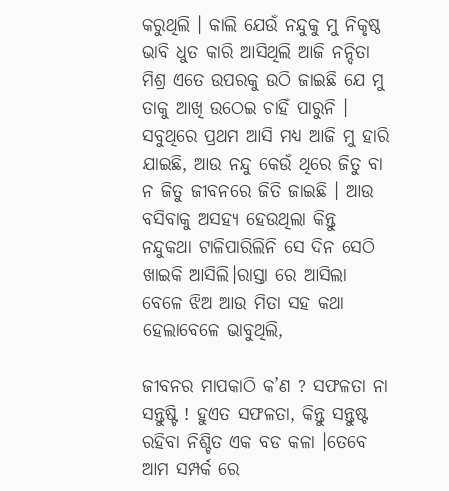କରୁଥିଲି । କାଲି ଯେଉଁ ନନ୍ଦୁକୁ ମୁ ନିକୃଷ୍ଠ ଭାବି ଧୁତ କାରି ଆସିଥିଲି ଆଜି ନନ୍ଦିତା ମିଶ୍ର ଏତେ ଉପରକୁ ଉଠି ଜାଇଛି ଯେ ମୁ ତାକୁ ଆଖି ଉଠେଇ ଚାହିଁ ପାରୁନି । ସବୁଥିରେ ପ୍ରଥମ ଆସି ମଧ୍ୟ ଆଜି ମୁ ହାରି ଯାଇଛି, ଆଉ ନନ୍ଦୁ କେଉଁ ଥିରେ ଜିତୁ ବା ନ ଜିତୁ ଜୀବନରେ ଜିତି ଜାଇଛି । ଆଉ ବସିବାକୁ ଅସହ୍ୟ ହେଉଥିଲା କିନ୍ତୁ ନନ୍ଦୁକଥା ଟାଳିପାରିଲିନି ସେ ଦିନ ସେଠି ଖାଇକି ଆସିଲି।ରାସ୍ତା ରେ ଆସିଲା ବେଳେ ଝିଅ ଆଉ ମିତା ସହ କଥା ହେଲାବେଳେ ଭାବୁଥିଲି,

ଜୀବନର ମାପକାଠି କ’ଣ ? ସଫଳତା ନା ସନ୍ତୁଷ୍ଟି ! ହୁଏତ ସଫଳତା, କିନ୍ତୁ ସନ୍ତୁଷ୍ଟ ରହିବା ନିଶ୍ଚିତ ଏକ ବଡ କଳା ।ତେବେ ଆମ ସମ୍ପର୍କ ରେ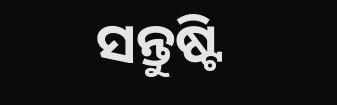ସନ୍ତୁଷ୍ଟି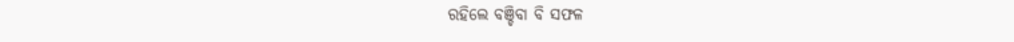ରହିଲେ ବଞ୍ଚିବା ବି ସଫଳ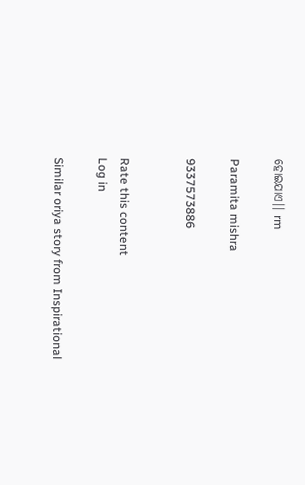ହୋଇଯାଏ।। rm

Paramita mishra

9337573886


Rate this content
Log in

Similar oriya story from Inspirational